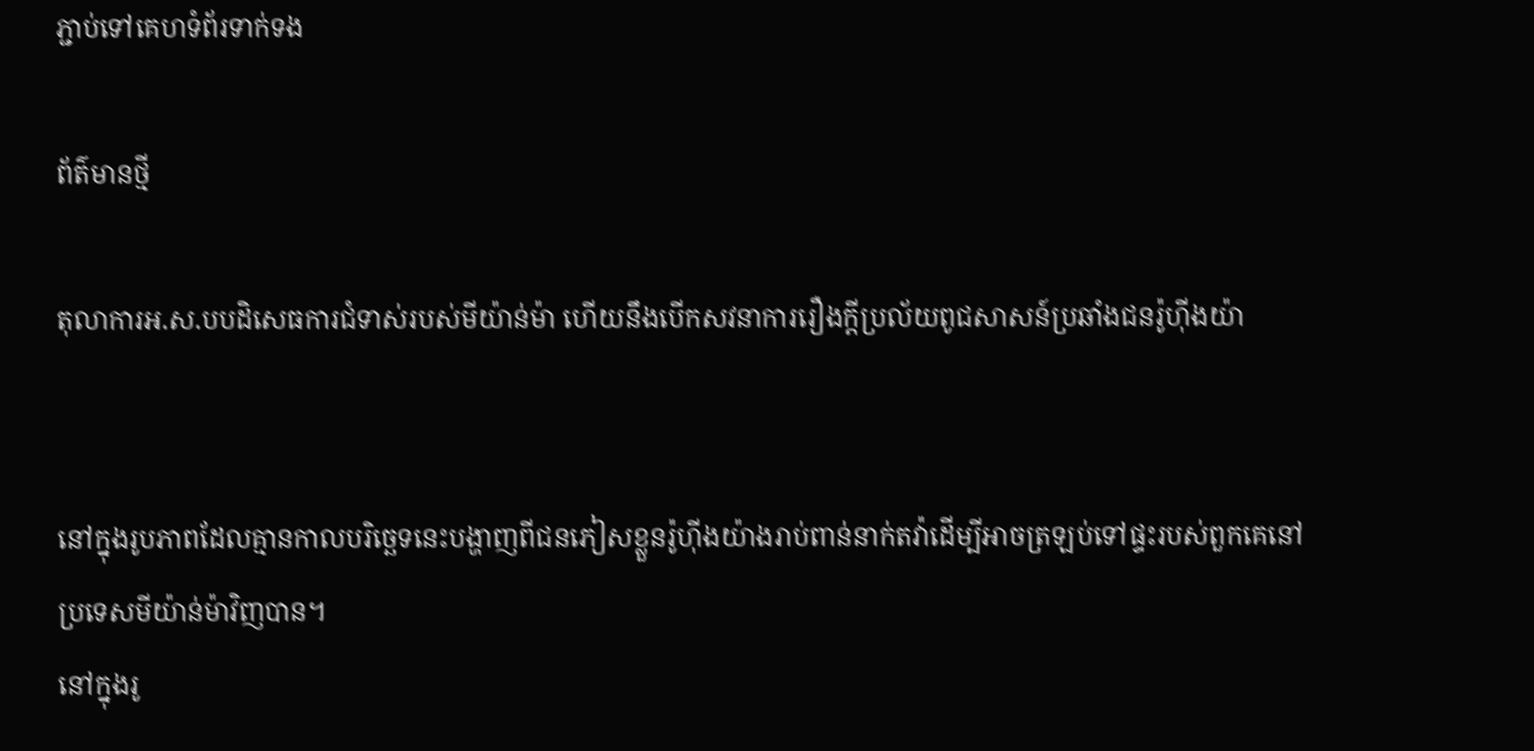ភ្ជាប់ទៅគេហទំព័រទាក់ទង

ព័ត៌មានថ្មី

តុលាការអ.ស.បបដិសេធការជំទាស់របស់មីយ៉ាន់ម៉ា ហើយនឹងបើកសវនាការរឿងក្តីប្រល័យពូជសាសន៍ប្រឆាំងជនរ៉ូហ៊ីងយ៉ា


នៅក្នុងរូបភាពដែលគ្មានកាលបរិច្ឆេទនេះបង្ហាញពីជនភៀសខ្លួនរ៉ូហ៊ីងយ៉ាងរាប់ពាន់នាក់តវ៉ាដើម្បីអាចត្រឡប់ទៅផ្ទះរបស់ពួកគេនៅប្រទេសមីយ៉ាន់ម៉ាវិញបាន។
នៅក្នុងរូ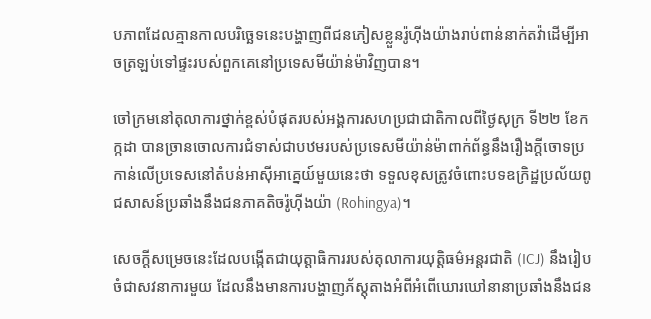បភាពដែលគ្មានកាលបរិច្ឆេទនេះបង្ហាញពីជនភៀសខ្លួនរ៉ូហ៊ីងយ៉ាងរាប់ពាន់នាក់តវ៉ាដើម្បីអាចត្រឡប់ទៅផ្ទះរបស់ពួកគេនៅប្រទេសមីយ៉ាន់ម៉ាវិញបាន។

ចៅក្រមនៅតុលាការថ្នាក់ខ្ពស់បំផុតរបស់អង្គការសហប្រជាជាតិកាលពីថ្ងៃសុក្រ ទី២២ ខែកក្កដា បានច្រានចោលការជំទាស់ជាបឋមរបស់ប្រទេសមីយ៉ាន់ម៉ាពាក់ព័ន្ធនឹងរឿងក្តីចោទប្រកាន់លើប្រទេសនៅតំបន់អាស៊ីអាគ្នេយ៍មួយនេះថា ទទួលខុសត្រូវចំពោះបទឧក្រិដ្ឋប្រល័យពូជសាសន៍ប្រឆាំងនឹងជនភាគតិចរ៉ូហ៊ីងយ៉ា (Rohingya)។

សេចក្តីសម្រេចនេះដែលបង្កើតជាយុត្តាធិការរបស់តុលាការយុត្តិធម៌អន្តរជាតិ (ICJ) នឹងរៀបចំជាសវនាការមួយ ដែលនឹងមានការបង្ហាញភ័ស្តុតាងអំពីអំពើឃោរឃៅនានាប្រឆាំងនឹងជន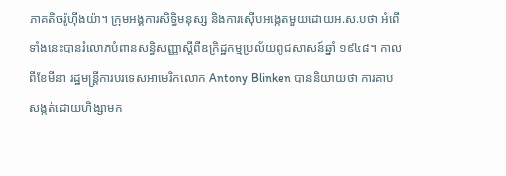ភាគតិចរ៉ូហ៊ីងយ៉ា។ ក្រុមអង្គការសិទ្ធិមនុស្ស និងការស៊ើបអង្កេតមួយដោយអ.ស.បថា អំពើទាំងនេះបានរំលោភបំពានសន្ធិសញ្ញាស្តីពីឧក្រិដ្ឋកម្មប្រល័យពូជសាសន៍ឆ្នាំ ១៩៤៨។ កាលពីខែមីនា រដ្ឋមន្រ្តីការបរទេសអាមេរិកលោក Antony Blinken បាននិយាយថា ការគាបសង្កត់ដោយហិង្សាមក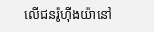លើជនរ៉ូហ៊ីងយ៉ានៅ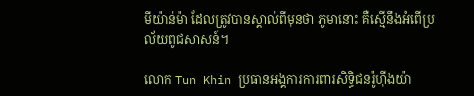មីយ៉ាន់ម៉ា ដែលត្រូវបានស្គាល់ពីមុនថា ភូមានោះ គឺស្មើនឹងអំពើប្រល័យពូជសាសន៍។

លោក Tun Khin ប្រធានអង្គការការពារសិទ្ធិជនរ៉ូហ៊ីងយ៉ា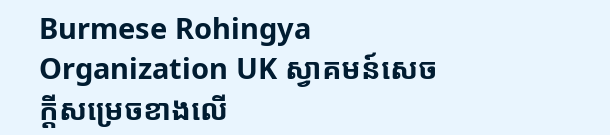Burmese Rohingya Organization UK ស្វាគមន៍សេចក្តីសម្រេចខាងលើ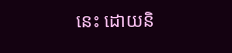នេះ ដោយនិ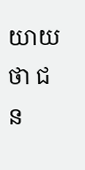យាយថា ជន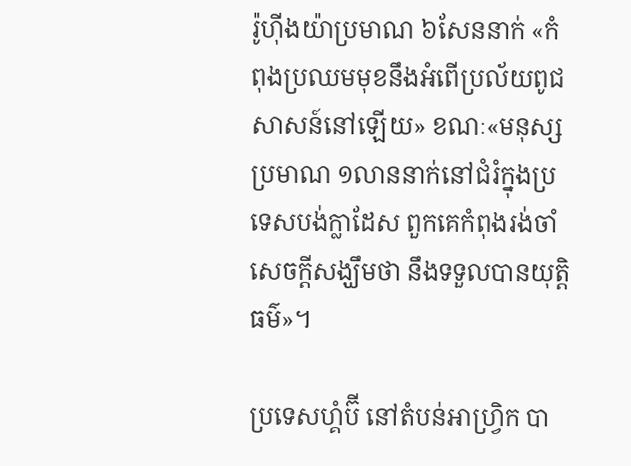រ៉ូហ៊ីងយ៉ាប្រមាណ ៦សែននាក់ «កំពុងប្រឈមមុខនឹងអំពើប្រល័យពូជសាសន៍នៅឡើយ» ខណៈ«មនុស្សប្រមាណ ១លាននាក់នៅជំរំក្នុងប្រទេសបង់ក្លាដែស ពួកគេកំពុងរង់ចាំសេចក្តីសង្ឃឹមថា នឹងទទួលបានយុត្តិធម៌»។

ប្រទេសហ្គំប៊ី នៅតំបន់អាហ្វ្រិក បា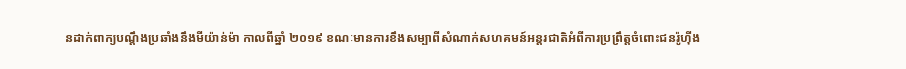នដាក់ពាក្យបណ្តឹងប្រឆាំងនឹងមីយ៉ាន់ម៉ា កាលពីឆ្នាំ ២០១៩ ខណៈមានការខឹងសម្បាពីសំណាក់សហគមន៍អន្តរជាតិអំពីការប្រព្រឹត្តចំពោះជនរ៉ូហ៊ីង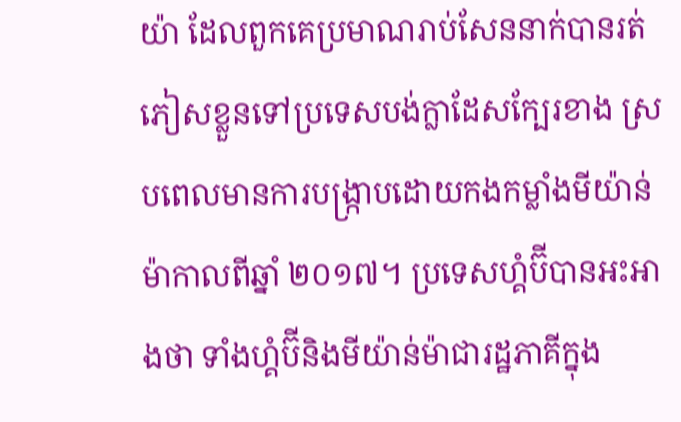យ៉ា ដែលពួកគេប្រមាណរាប់សែននាក់បានរត់ភៀសខ្លួនទៅប្រទេសបង់ក្លាដែសក្បែរខាង ស្របពេលមានការបង្ក្រាបដោយកងកម្លាំងមីយ៉ាន់ម៉ាកាលពីឆ្នាំ ២០១៧។ ប្រទេសហ្គំប៊ីបានអះអាងថា ទាំងហ្គំប៊ីនិងមីយ៉ាន់ម៉ាជារដ្ឋភាគីក្នុង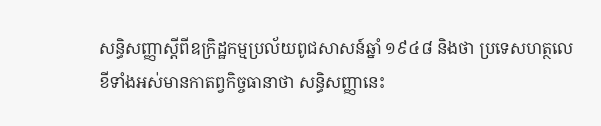សន្ធិសញ្ញាស្តីពីឧក្រិដ្ឋកម្មប្រល័យពូជសាសន៍ឆ្នាំ ១៩៤៨ និងថា ប្រទេសហត្ថលេខីទាំងអស់មានកាតព្វកិច្ចធានាថា សន្ធិសញ្ញានេះ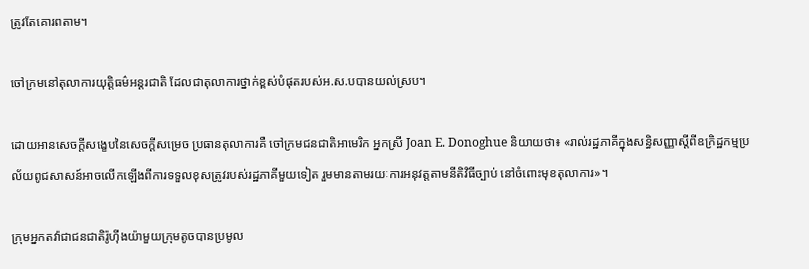ត្រូវតែគោរពតាម។

ចៅក្រមនៅតុលាការយុត្តិធម៌អន្តរជាតិ ដែលជាតុលាការថ្នាក់ខ្ពស់បំផុតរបស់អ.ស.បបានយល់ស្រប។

ដោយអានសេចក្តីសង្ខេបនៃសេចក្តីសម្រេច ប្រធានតុលាការគឺ ចៅក្រមជនជាតិអាមេរិក អ្នកស្រី Joan E. Donoghue និយាយថា៖ «រាល់រដ្ឋភាគីក្នុងសន្ធិសញ្ញាស្តីពីឧក្រិដ្ឋកម្មប្រល័យពូជសាសន៍អាចលើកឡើងពីការទទួលខុសត្រូវរបស់រដ្ឋភាគីមួយទៀត រួមមានតាមរយៈការអនុវត្តតាមនីតិវិធីច្បាប់ នៅចំពោះមុខតុលាការ»។

ក្រុមអ្នកតវ៉ាជាជនជាតិរ៉ូហ៊ីងយ៉ាមួយក្រុមតូចបានប្រមូល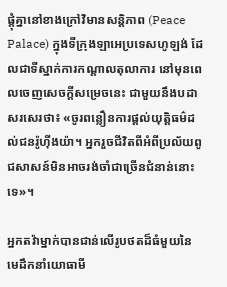ផ្តុំគ្នានៅខាងក្រៅវិមានសន្តិភាព (Peace Palace) ក្នុងទីក្រុងឡាអេប្រទេសហូឡង់ ដែលជាទីស្នាក់ការកណ្តាលតុលាការ នៅមុនពេលចេញសេចក្តីសម្រេចនេះ ជាមួយនឹងបដាសរសេរថា៖ «ចូរពន្លឿនការផ្តល់យុត្តិធម៌ដល់ជនរ៉ូហ៊ីងយ៉ា។ អ្នករួចជីវិតពីអំពីប្រល័យពូជសាសន៍មិនអាចរង់ចាំជាច្រើនជំនាន់នោះទេ»។

អ្នកតវ៉ាម្នាក់បានជាន់លើរូបថតដ៏ធំមួយនៃមេដឹកនាំយោធាមី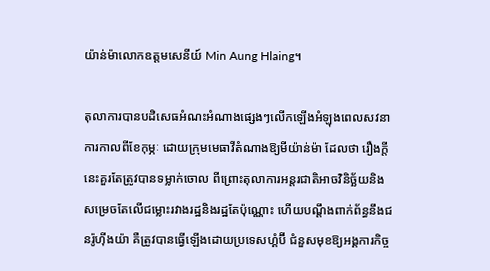យ៉ាន់ម៉ាលោកឧត្តមសេនីយ៍ Min Aung Hlaing។

តុលាការបានបដិសេធអំណះអំណាងផ្សេងៗលើកឡើងអំឡុងពេលសវនាការកាលពីខែកុម្ភៈ ដោយក្រុមមេធាវីតំណាងឱ្យមីយ៉ាន់ម៉ា ដែលថា រឿងក្តីនេះគួរតែត្រូវបានទម្លាក់ចោល ពីព្រោះតុលាការអន្តរជាតិអាចវិនិច្ឆ័យនិងសម្រេចតែលើជម្លោះរវាងរដ្ឋនិងរដ្ឋតែប៉ុណ្ណោះ ហើយបណ្តឹងពាក់ព័ន្ធនឹងជនរ៉ូហ៊ីងយ៉ា គឺត្រូវបានធ្វើឡើងដោយប្រទេសហ្គំប៊ី ជំនួសមុខឱ្យអង្គការកិច្ច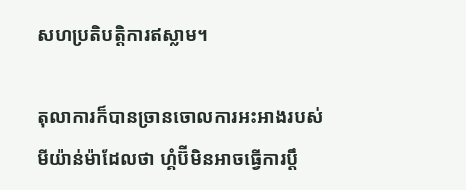សហប្រតិបត្តិការឥស្លាម។

តុលាការក៏បានច្រានចោលការអះអាងរបស់មីយ៉ាន់ម៉ាដែលថា ហ្គំប៊ីមិនអាចធ្វើការប្តឹ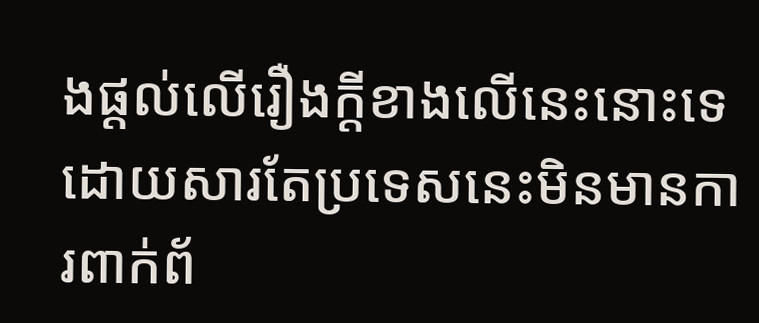ងផ្តល់លើរឿងក្តីខាងលើនេះនោះទេ ដោយសារតែប្រទេសនេះមិនមានការពាក់ព័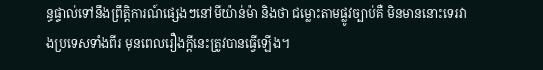ន្ធផ្ទាល់ទៅនឹងព្រឹត្តិការណ៍ផ្សេងៗនៅមីយ៉ាន់ម៉ា និងថា ជម្លោះតាមផ្លូវច្បាប់គឺ មិនមាននោះទេរវាងប្រទេសទាំងពីរ មុនពេលរឿងក្តីនេះត្រូវបានធ្វើឡើង។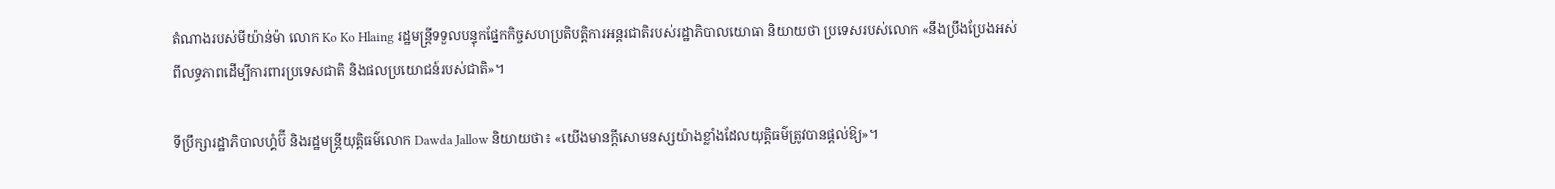តំណាងរបស់មីយ៉ាន់ម៉ា លោក Ko Ko Hlaing រដ្ឋមន្រ្តីទទួលបន្ទុកផ្នែកកិច្ចសហប្រតិបត្តិការអន្តរជាតិរបស់រដ្ឋាភិបាលយោធា និយាយថា ប្រទេសរបស់លោក «នឹងប្រឹងប្រែងអស់ពីលទ្ធភាពដើម្បីការពារប្រទេសជាតិ និងផលប្រយោជន៍របស់ជាតិ»។

ទីប្រឹក្សារដ្ឋាភិបាលហ្គំប៊ី និងរដ្ឋមន្រ្តីយុត្តិធម៌លោក Dawda Jallow និយាយថា៖ «យើងមានក្តីសោមនស្សយ៉ាងខ្លាំងដែលយុត្តិធម៌ត្រូវបានផ្តល់ឱ្យ»។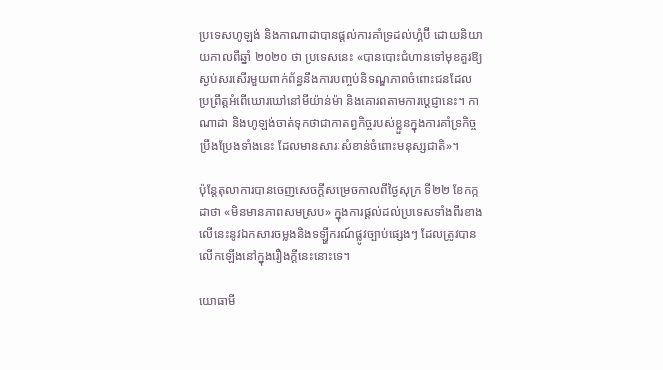ប្រទេសហូឡង់ និងកាណាដាបានផ្តល់ការគាំទ្រដល់ហ្គំប៊ី ដោយនិយាយកាលពីឆ្នាំ ២០២០ ថា ប្រទេសនេះ «បានបោះជំហានទៅមុខគួរឱ្យស្ងប់សរសើរមួយពាក់ព័ន្ធនឹងការបញ្ចប់និទណ្ឌភាពចំពោះជនដែលប្រព្រឹត្តអំពើឃោរឃៅនៅមីយ៉ាន់ម៉ា និងគោរពតាមការប្តេជ្ញានេះ។ កាណាដា និងហូឡង់ចាត់ទុកថាជាកាតព្វកិច្ចរបស់ខ្លួនក្នុងការគាំទ្រកិច្ចប្រឹងប្រែងទាំងនេះ ដែលមានសារៈសំខាន់ចំពោះមនុស្សជាតិ»។

ប៉ុន្តែតុលាការបានចេញសេចក្តីសម្រេចកាលពីថ្ងៃសុក្រ ទី២២ ខែកក្កដាថា «មិនមានភាពសមស្រប» ក្នុងការផ្តល់ដល់ប្រទេសទាំងពីរខាងលើនេះនូវឯកសារចម្លងនិងទឡ្ហីករណ៍ផ្លូវច្បាប់ផ្សេងៗ ដែលត្រូវបានលើកឡើងនៅក្នុងរឿងក្តីនេះនោះទេ។

យោធាមី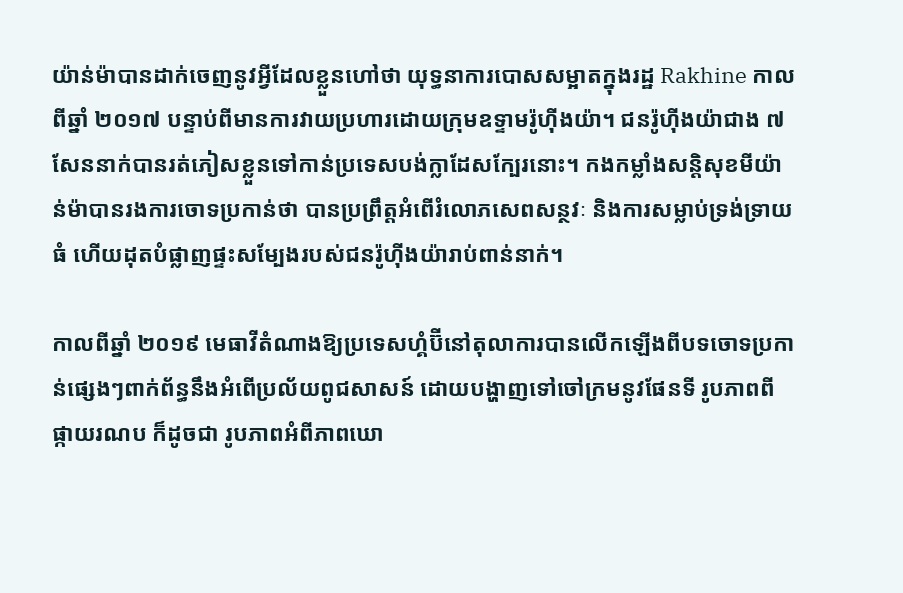យ៉ាន់ម៉ាបានដាក់ចេញនូវអ្វីដែលខ្លួនហៅថា យុទ្ធនាការបោសសម្អាតក្នុងរដ្ឋ Rakhine កាលពីឆ្នាំ ២០១៧ បន្ទាប់ពីមានការវាយប្រហារដោយក្រុមឧទ្ទាមរ៉ូហ៊ីងយ៉ា។ ជនរ៉ូហ៊ីងយ៉ាជាង ៧សែននាក់បានរត់ភៀសខ្លួនទៅកាន់ប្រទេសបង់ក្លាដែសក្បែរនោះ។ កងកម្លាំងសន្តិសុខមីយ៉ាន់ម៉ាបានរងការចោទប្រកាន់ថា បានប្រព្រឹត្តអំពើរំលោភសេពសន្ថវៈ និងការសម្លាប់ទ្រង់ទ្រាយធំ ហើយដុតបំផ្លាញផ្ទះសម្បែងរបស់ជនរ៉ូហ៊ីងយ៉ារាប់ពាន់នាក់។

កាលពីឆ្នាំ ២០១៩ មេធាវីតំណាងឱ្យប្រទេសហ្គំប៊ីនៅតុលាការបានលើកឡើងពីបទចោទប្រកាន់ផ្សេងៗពាក់ព័ន្ធនឹងអំពើប្រល័យពូជសាសន៍ ដោយបង្ហាញទៅចៅក្រមនូវផែនទី រូបភាពពីផ្កាយរណប ក៏ដូចជា រូបភាពអំពីភាពឃោ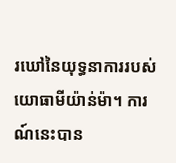រឃៅនៃយុទ្ធនាការរបស់យោធាមីយ៉ាន់ម៉ា។ ការណ៍នេះបាន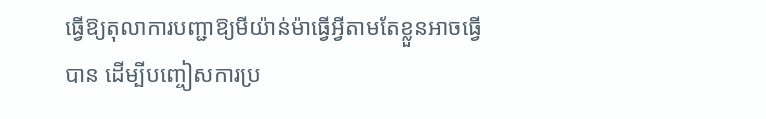ធ្វើឱ្យតុលាការបញ្ជាឱ្យមីយ៉ាន់ម៉ាធ្វើអ្វីតាមតែខ្លួនអាចធ្វើបាន ដើម្បីបញ្ចៀសការប្រ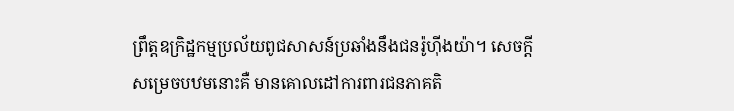ព្រឹត្តឧក្រិដ្ឋកម្មប្រល័យពូជសាសន៍ប្រឆាំងនឹងជនរ៉ូហ៊ីងយ៉ា។ សេចក្តីសម្រេចបឋមនោះគឺ មានគោលដៅការពារជនភាគតិ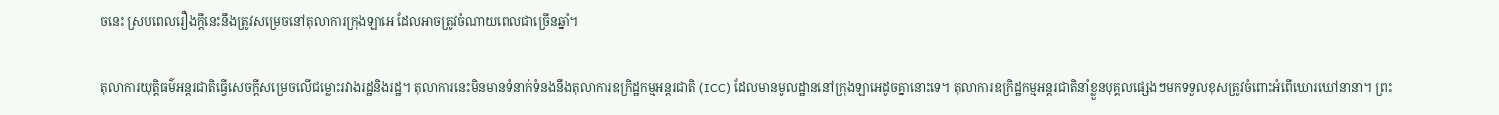ចនេះ ស្របពេលរឿងក្តីនេះនឹងត្រូវសម្រេចនៅតុលាការក្រុងឡាអេ ដែលអាចត្រូវចំណាយពេលជាច្រើនឆ្នាំ។

តុលាការយុត្តិធម៌អន្តរជាតិធ្វើសេចក្តីសម្រេចលើជម្លោះរវាងរដ្ឋនិងរដ្ឋ។ តុលាការនេះមិនមានទំនាក់ទំនងនឹងតុលាការឧក្រិដ្ឋកម្មអន្តរជាតិ (ICC) ដែលមានមូលដ្ឋាននៅក្រុងឡាអេដូចគ្នានោះទេ។ តុលាការឧក្រិដ្ឋកម្មអន្តរជាតិនាំខ្លួនបុគ្គលផ្សេងៗមកទទួលខុសត្រូវចំពោះអំពើឃោរឃៅនានា។ ព្រះ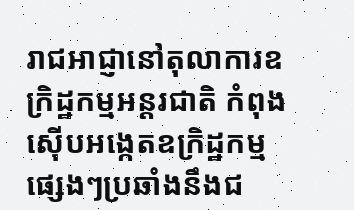រាជអាជ្ញានៅតុលាការឧក្រិដ្ឋកម្មអន្តរជាតិ កំពុងស៊ើបអង្កេតឧក្រិដ្ឋកម្មផ្សេងៗប្រឆាំងនឹងជ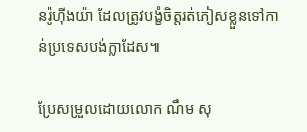នរ៉ូហ៊ីងយ៉ា ដែលត្រូវបង្ខំចិត្តរត់ភៀសខ្លួនទៅកាន់ប្រទេសបង់ក្លាដែស៕

ប្រែសម្រួលដោយលោក ណឹម សុ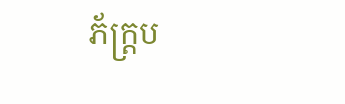ភ័ក្រ្តប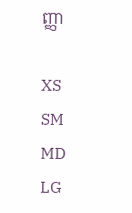ញ្ញា

XS
SM
MD
LG